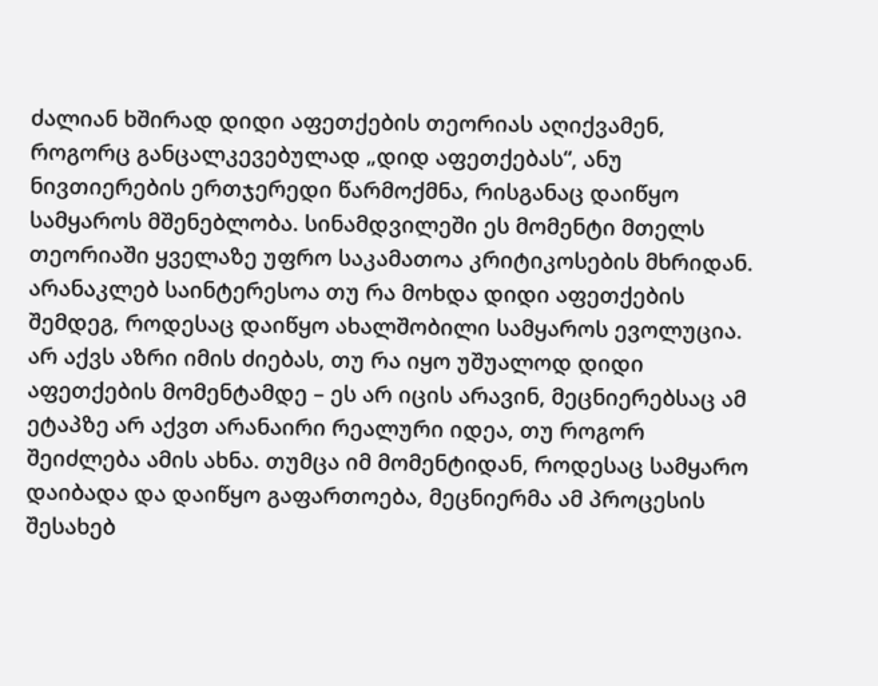ძალიან ხშირად დიდი აფეთქების თეორიას აღიქვამენ, როგორც განცალკევებულად „დიდ აფეთქებას“, ანუ ნივთიერების ერთჯერედი წარმოქმნა, რისგანაც დაიწყო სამყაროს მშენებლობა. სინამდვილეში ეს მომენტი მთელს თეორიაში ყველაზე უფრო საკამათოა კრიტიკოსების მხრიდან. არანაკლებ საინტერესოა თუ რა მოხდა დიდი აფეთქების შემდეგ, როდესაც დაიწყო ახალშობილი სამყაროს ევოლუცია. არ აქვს აზრი იმის ძიებას, თუ რა იყო უშუალოდ დიდი აფეთქების მომენტამდე – ეს არ იცის არავინ, მეცნიერებსაც ამ ეტაპზე არ აქვთ არანაირი რეალური იდეა, თუ როგორ შეიძლება ამის ახნა. თუმცა იმ მომენტიდან, როდესაც სამყარო დაიბადა და დაიწყო გაფართოება, მეცნიერმა ამ პროცესის შესახებ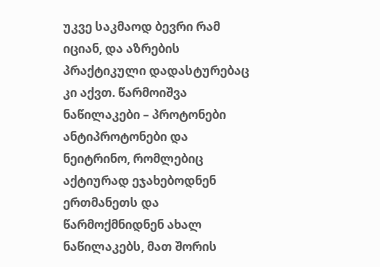უკვე საკმაოდ ბევრი რამ იციან, და აზრების პრაქტიკული დადასტურებაც კი აქვთ. წარმოიშვა ნაწილაკები – პროტონები ანტიპროტონები და ნეიტრინო, რომლებიც აქტიურად ეჯახებოდნენ ერთმანეთს და წარმოქმნიდნენ ახალ ნაწილაკებს, მათ შორის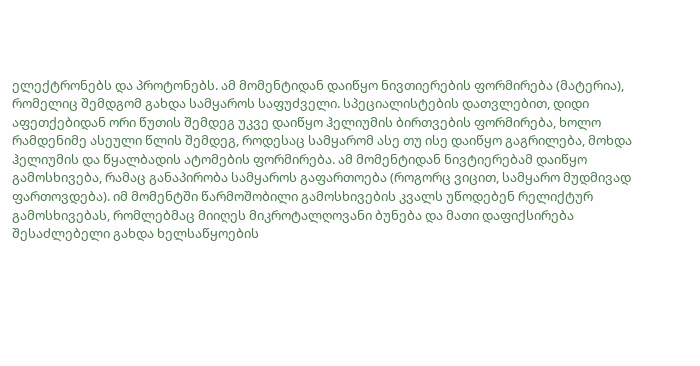ელექტრონებს და პროტონებს. ამ მომენტიდან დაიწყო ნივთიერების ფორმირება (მატერია), რომელიც შემდგომ გახდა სამყაროს საფუძველი. სპეციალისტების დათვლებით, დიდი აფეთქებიდან ორი წუთის შემდეგ უკვე დაიწყო ჰელიუმის ბირთვების ფორმირება, ხოლო რამდენიმე ასეული წლის შემდეგ, როდესაც სამყარომ ასე თუ ისე დაიწყო გაგრილება, მოხდა ჰელიუმის და წყალბადის ატომების ფორმირება. ამ მომენტიდან ნივტიერებამ დაიწყო გამოსხივება, რამაც განაპირობა სამყაროს გაფართოება (როგორც ვიცით, სამყარო მუდმივად ფართოვდება). იმ მომენტში წარმოშობილი გამოსხივების კვალს უწოდებენ რელიქტურ გამოსხივებას, რომლებმაც მიიღეს მიკროტალღოვანი ბუნება და მათი დაფიქსირება შესაძლებელი გახდა ხელსაწყოების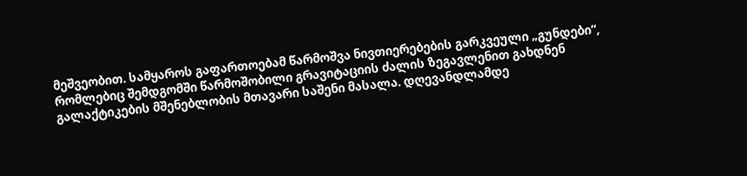მეშვეობით. სამყაროს გაფართოებამ წარმოშვა ნივთიერებების გარკვეული „გუნდები“, რომლებიც შემდგომში წარმოშობილი გრავიტაციის ძალის ზეგავლენით გახდნენ გალაქტიკების მშენებლობის მთავარი საშენი მასალა. დღევანდლამდე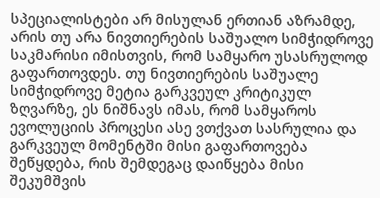სპეციალისტები არ მისულან ერთიან აზრამდე, არის თუ არა ნივთიერების საშუალო სიმჭიდროვე საკმარისი იმისთვის, რომ სამყარო უსასრულოდ გაფართოვდეს. თუ ნივთიერების საშუალე სიმჭიდროვე მეტია გარკვეულ კრიტიკულ ზღვარზე, ეს ნიშნავს იმას, რომ სამყაროს ევოლუციის პროცესი ასე ვთქვათ სასრულია და გარკვეულ მომენტში მისი გაფართოვება შეწყდება, რის შემდეგაც დაიწყება მისი შეკუმშვის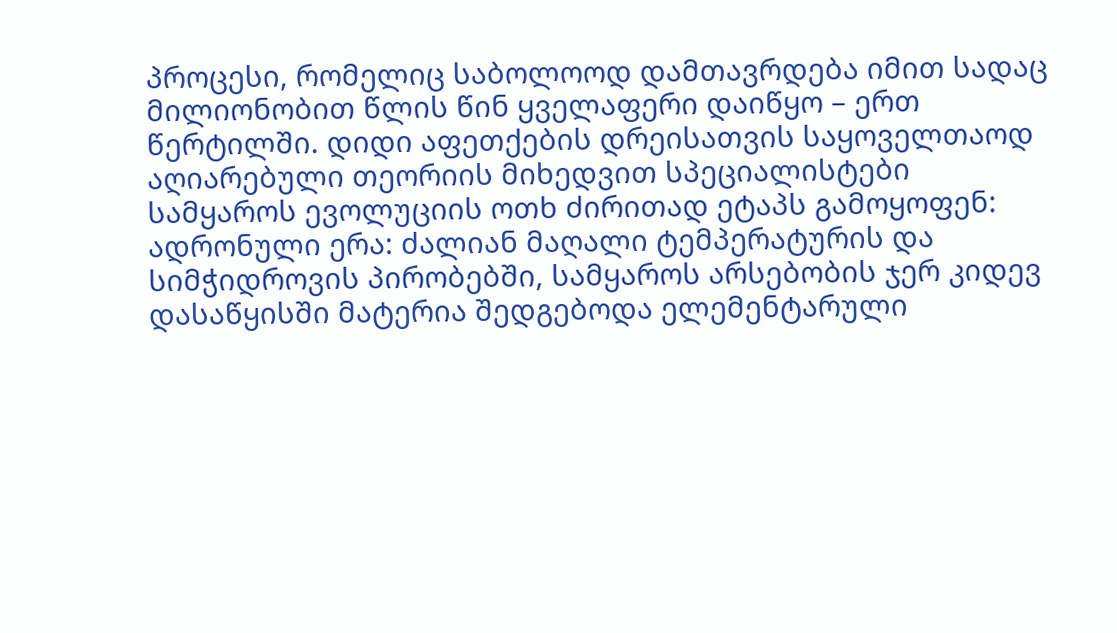პროცესი, რომელიც საბოლოოდ დამთავრდება იმით სადაც მილიონობით წლის წინ ყველაფერი დაიწყო – ერთ წერტილში. დიდი აფეთქების დრეისათვის საყოველთაოდ აღიარებული თეორიის მიხედვით სპეციალისტები სამყაროს ევოლუციის ოთხ ძირითად ეტაპს გამოყოფენ:
ადრონული ერა: ძალიან მაღალი ტემპერატურის და სიმჭიდროვის პირობებში, სამყაროს არსებობის ჯერ კიდევ დასაწყისში მატერია შედგებოდა ელემენტარული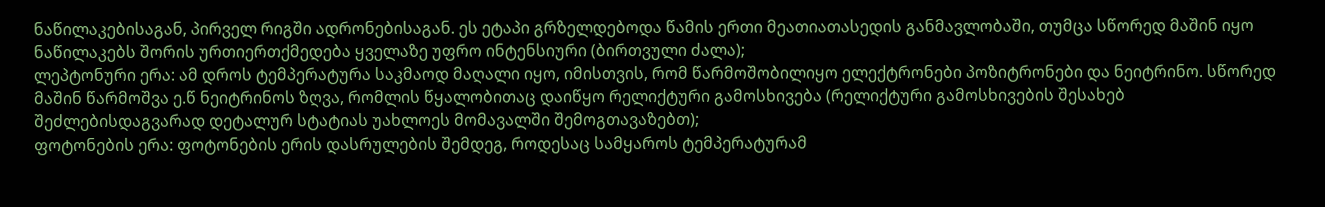ნაწილაკებისაგან, პირველ რიგში ადრონებისაგან. ეს ეტაპი გრზელდებოდა წამის ერთი მეათიათასედის განმავლობაში, თუმცა სწორედ მაშინ იყო ნაწილაკებს შორის ურთიერთქმედება ყველაზე უფრო ინტენსიური (ბირთვული ძალა);
ლეპტონური ერა: ამ დროს ტემპერატურა საკმაოდ მაღალი იყო, იმისთვის, რომ წარმოშობილიყო ელექტრონები პოზიტრონები და ნეიტრინო. სწორედ მაშინ წარმოშვა ე.წ ნეიტრინოს ზღვა, რომლის წყალობითაც დაიწყო რელიქტური გამოსხივება (რელიქტური გამოსხივების შესახებ შეძლებისდაგვარად დეტალურ სტატიას უახლოეს მომავალში შემოგთავაზებთ);
ფოტონების ერა: ფოტონების ერის დასრულების შემდეგ, როდესაც სამყაროს ტემპერატურამ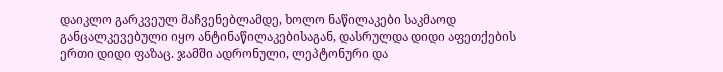დაიკლო გარკვეულ მაჩვენებლამდე, ხოლო ნაწილაკები საკმაოდ განცალკევებული იყო ანტინაწილაკებისაგან, დასრულდა დიდი აფეთქების ერთი დიდი ფაზაც. ჯამში ადრონული, ლეპტონური და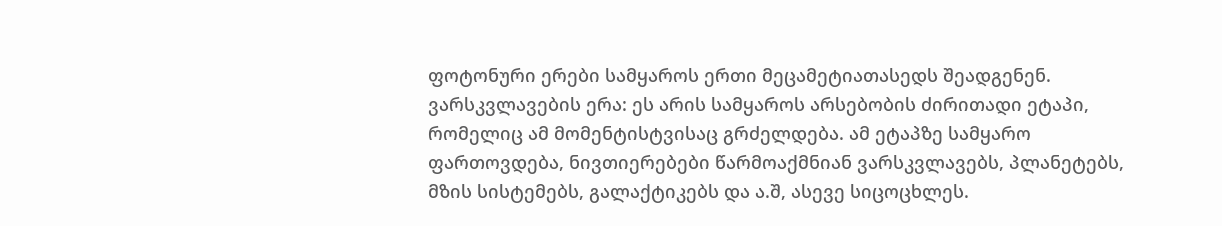ფოტონური ერები სამყაროს ერთი მეცამეტიათასედს შეადგენენ.
ვარსკვლავების ერა: ეს არის სამყაროს არსებობის ძირითადი ეტაპი, რომელიც ამ მომენტისტვისაც გრძელდება. ამ ეტაპზე სამყარო ფართოვდება, ნივთიერებები წარმოაქმნიან ვარსკვლავებს, პლანეტებს, მზის სისტემებს, გალაქტიკებს და ა.შ, ასევე სიცოცხლეს.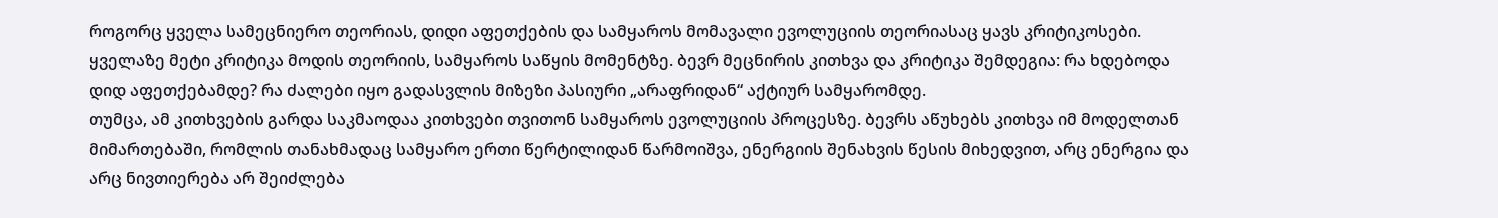როგორც ყველა სამეცნიერო თეორიას, დიდი აფეთქების და სამყაროს მომავალი ევოლუციის თეორიასაც ყავს კრიტიკოსები. ყველაზე მეტი კრიტიკა მოდის თეორიის, სამყაროს საწყის მომენტზე. ბევრ მეცნირის კითხვა და კრიტიკა შემდეგია: რა ხდებოდა დიდ აფეთქებამდე? რა ძალები იყო გადასვლის მიზეზი პასიური „არაფრიდან“ აქტიურ სამყარომდე.
თუმცა, ამ კითხვების გარდა საკმაოდაა კითხვები თვითონ სამყაროს ევოლუციის პროცესზე. ბევრს აწუხებს კითხვა იმ მოდელთან მიმართებაში, რომლის თანახმადაც სამყარო ერთი წერტილიდან წარმოიშვა, ენერგიის შენახვის წესის მიხედვით, არც ენერგია და არც ნივთიერება არ შეიძლება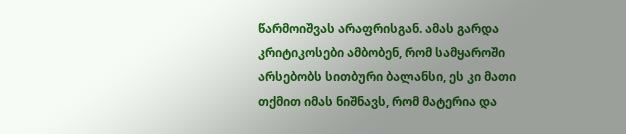წარმოიშვას არაფრისგან. ამას გარდა კრიტიკოსები ამბობენ, რომ სამყაროში არსებობს სითბური ბალანსი, ეს კი მათი თქმით იმას ნიშნავს, რომ მატერია და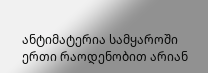ანტიმატერია სამყაროში ერთი რაოდენობით არიან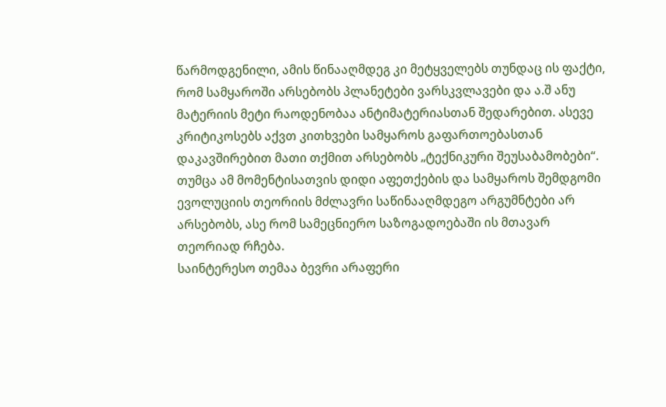წარმოდგენილი, ამის წინააღმდეგ კი მეტყველებს თუნდაც ის ფაქტი, რომ სამყაროში არსებობს პლანეტები ვარსკვლავები და ა.შ ანუ მატერიის მეტი რაოდენობაა ანტიმატერიასთან შედარებით. ასევე კრიტიკოსებს აქვთ კითხვები სამყაროს გაფართოებასთან დაკავშირებით მათი თქმით არსებობს „ტექნიკური შეუსაბამობები“. თუმცა ამ მომენტისათვის დიდი აფეთქების და სამყაროს შემდგომი ევოლუციის თეორიის მძლავრი საწინააღმდეგო არგუმნტები არ არსებობს, ასე რომ სამეცნიერო საზოგადოებაში ის მთავარ თეორიად რჩება.
საინტერესო თემაა ბევრი არაფერი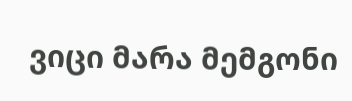ვიცი მარა მემგონი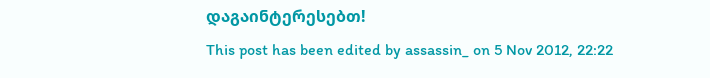დაგაინტერესებთ!
This post has been edited by assassin_ on 5 Nov 2012, 22:22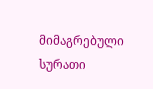მიმაგრებული სურათი